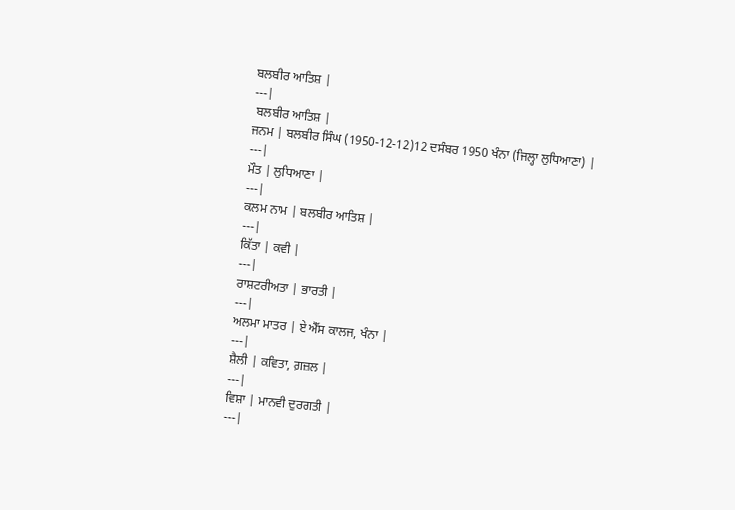ਬਲਬੀਰ ਆਤਿਸ਼ |
---|
 ਬਲਬੀਰ ਆਤਿਸ਼ |
ਜਨਮ | ਬਲਬੀਰ ਸਿੰਘ (1950-12-12)12 ਦਸੰਬਰ 1950 ਖੰਨਾ (ਜਿਲ੍ਹਾ ਲੁਧਿਆਣਾ) |
---|
ਮੌਤ | ਲੁਧਿਆਣਾ |
---|
ਕਲਮ ਨਾਮ | ਬਲਬੀਰ ਆਤਿਸ਼ |
---|
ਕਿੱਤਾ | ਕਵੀ |
---|
ਰਾਸ਼ਟਰੀਅਤਾ | ਭਾਰਤੀ |
---|
ਅਲਮਾ ਮਾਤਰ | ਏ ਐੱਸ ਕਾਲਜ, ਖੰਨਾ |
---|
ਸ਼ੈਲੀ | ਕਵਿਤਾ, ਗ਼ਜ਼ਲ |
---|
ਵਿਸ਼ਾ | ਮਾਨਵੀ ਦੁਰਗਤੀ |
---|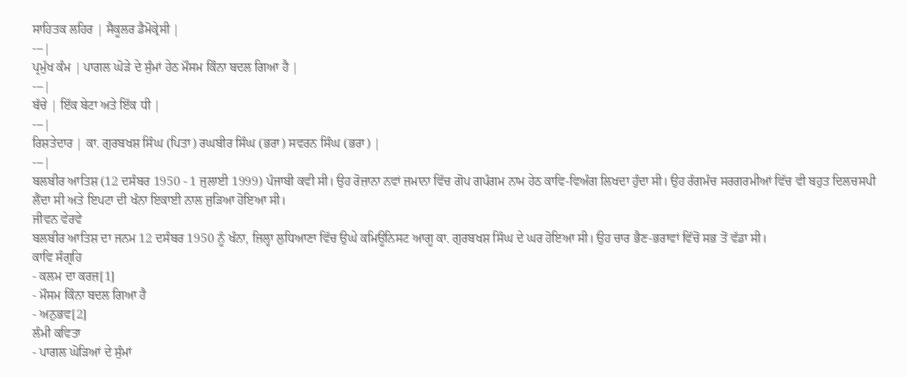ਸਾਹਿਤਕ ਲਹਿਰ | ਸੈਕੂਲਰ ਡੈਮੋਕ੍ਰੇਸੀ |
---|
ਪ੍ਰਮੁੱਖ ਕੰਮ | ਪਾਗਲ ਘੋੜੇ ਦੇ ਸੁੰਮਾਂ ਹੇਠ ਮੌਸਮ ਕਿੰਨਾ ਬਦਲ ਗਿਆ ਹੈ |
---|
ਬੱਚੇ | ਇੱਕ ਬੇਟਾ ਅਤੇ ਇੱਕ ਧੀ |
---|
ਰਿਸ਼ਤੇਦਾਰ | ਕਾ. ਗੁਰਬਖਸ਼ ਸਿੰਘ (ਪਿਤਾ) ਰਘਬੀਰ ਸਿੰਘ (ਭਰਾ) ਸਵਰਨ ਸਿੰਘ (ਭਰਾ) |
---|
ਬਲਬੀਰ ਆਤਿਸ਼ (12 ਦਸੰਬਰ 1950 - 1 ਜੁਲਾਈ 1999) ਪੰਜਾਬੀ ਕਵੀ ਸੀ। ਉਹ ਰੋਜ਼ਾਨਾ ਨਵਾਂ ਜ਼ਮਾਨਾ ਵਿੱਚ ਗੋਪ ਗਪੰਗਮ ਨਾਮ ਹੇਠ ਕਾਵਿ-ਵਿਅੰਗ ਲਿਖਦਾ ਹੁੰਦਾ ਸੀ। ਉਹ ਰੰਗਮੰਚ ਸਰਗਰਮੀਆਂ ਵਿੱਚ ਵੀ ਬਹੁਤ ਦਿਲਚਸਪੀ ਲੈਂਦਾ ਸੀ ਅਤੇ ਇਪਟਾ ਦੀ ਖੰਨਾ ਇਕਾਈ ਨਾਲ ਜੁੜਿਆ ਹੋਇਆ ਸੀ।
ਜੀਵਨ ਵੇਰਵੇ
ਬਲਬੀਰ ਆਤਿਸ਼ ਦਾ ਜਨਮ 12 ਦਸੰਬਰ 1950 ਨੂੰ ਖੰਨਾ, ਜ਼ਿਲ੍ਹਾ ਲੁਧਿਆਣਾ ਵਿੱਚ ਉਘੇ ਕਮਿਊਨਿਸਟ ਆਗੂ ਕਾ. ਗੁਰਬਖਸ਼ ਸਿੰਘ ਦੇ ਘਰ ਹੋਇਆ ਸੀ। ਉਹ ਚਾਰ ਭੈਣ-ਭਰਾਵਾਂ ਵਿੱਚੋਂ ਸਭ ਤੋਂ ਵੱਡਾ ਸੀ।
ਕਾਵਿ ਸੰਗ੍ਰਹਿ
- ਕਲਮ ਦਾ ਕਰਜ਼[1]
- ਮੌਸਮ ਕਿੰਨਾ ਬਦਲ ਗਿਆ ਹੈ
- ਅਨੁਭਵ[2]
ਲੰਮੀ ਕਵਿਤਾ
- ਪਾਗਲ ਘੋੜਿਆਂ ਦੇ ਸੁੰਮਾਂ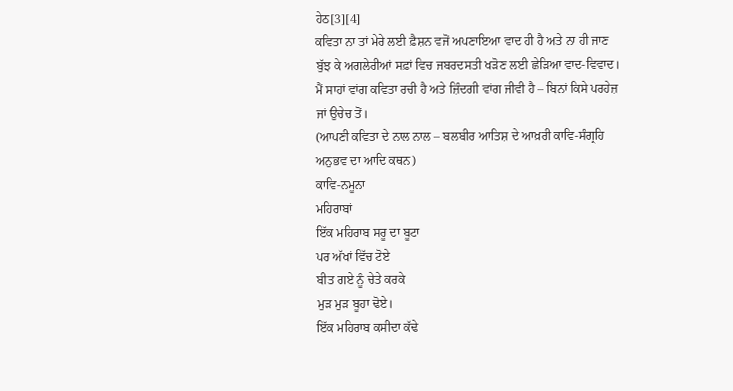ਹੇਠ[3][4]
ਕਵਿਤਾ ਨਾ ਤਾਂ ਮੇਰੇ ਲਈ ਫ਼ੈਸ਼ਨ ਵਜੋਂ ਅਪਣਾਇਆ ਵਾਦ ਹੀ ਹੈ ਅਤੇ ਨਾ ਹੀ ਜਾਣ ਬੁੱਝ ਕੇ ਅਗਲੇਰੀਆਂ ਸਫ਼ਾਂ ਵਿਚ ਜਬਰਦਸਤੀ ਖੜੋਣ ਲਈ ਛੇੜਿਆ ਵਾਦ-ਵਿਵਾਦ। ਮੈਂ ਸਾਹਾਂ ਵਾਂਗ ਕਵਿਤਾ ਰਚੀ ਹੈ ਅਤੇ ਜ਼ਿੰਦਗੀ ਵਾਂਗ ਜੀਵੀ ਹੈ – ਬਿਨਾਂ ਕਿਸੇ ਪਰਹੇਜ਼ ਜਾਂ ਉਚੇਚ ਤੋਂ।
(ਆਪਣੀ ਕਵਿਤਾ ਦੇ ਨਾਲ ਨਾਲ – ਬਲਬੀਰ ਆਤਿਸ਼ ਦੇ ਆਖ਼ਰੀ ਕਾਵਿ-ਸੰਗ੍ਰਹਿ ਅਨੁਭਵ ਦਾ ਆਦਿ ਕਥਨ)
ਕਾਵਿ-ਨਮੂਨਾ
ਮਹਿਰਾਬਾਂ
ਇੱਕ ਮਹਿਰਾਬ ਸਰੂ ਦਾ ਬੂਟਾ
ਪਰ ਅੱਖਾਂ ਵਿੱਚ ਟੋਏ
ਬੀਤ ਗਏ ਨੂੰ ਚੇਤੇ ਕਰਕੇ
ਮੁੜ ਮੁੜ ਬੂਹਾ ਢੋਏ।
ਇੱਕ ਮਹਿਰਾਬ ਕਸੀਦਾ ਕੱਢੇ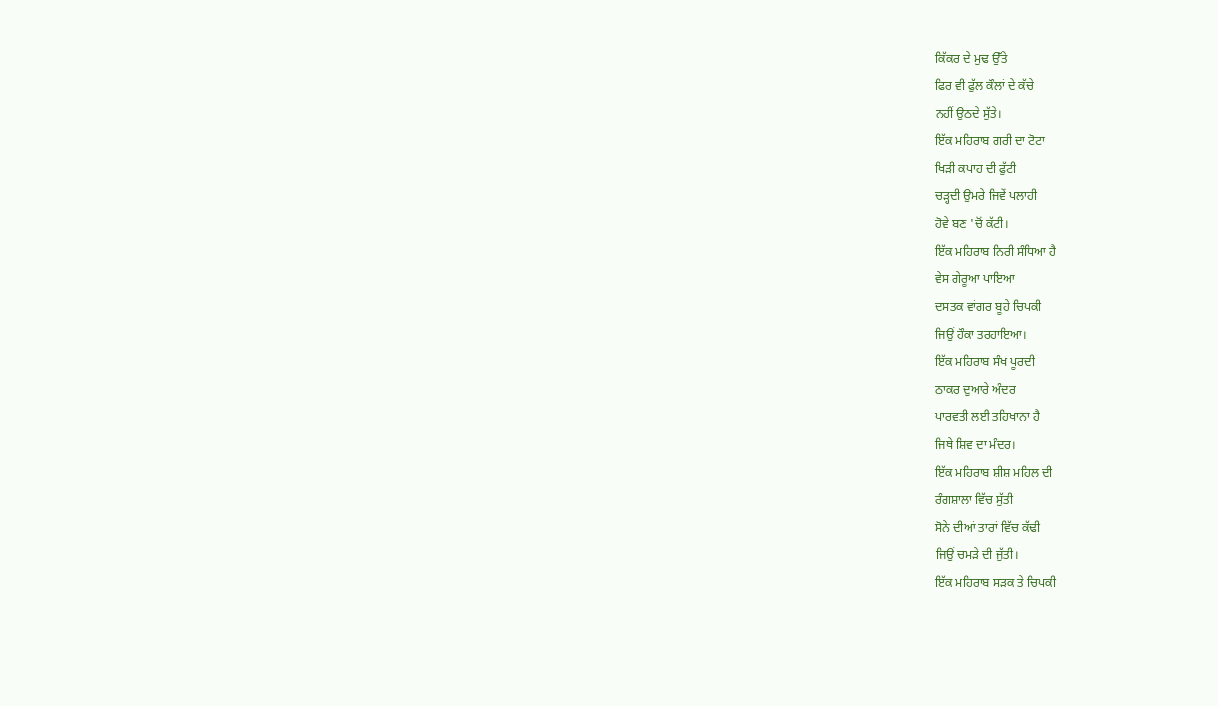ਕਿੱਕਰ ਦੇ ਮੁਢ ਉੱਤੇ
ਫਿਰ ਵੀ ਫੁੱਲ ਕੌਲਾਂ ਦੇ ਕੱਚੇ
ਨਹੀਂ ਉਠਦੇ ਸੁੱਤੇ।
ਇੱਕ ਮਹਿਰਾਬ ਗਰੀ ਦਾ ਟੋਟਾ
ਖਿੜੀ ਕਪਾਹ ਦੀ ਫੁੱਟੀ
ਚੜ੍ਹਦੀ ਉਮਰੇ ਜਿਵੇਂ ਪਲਾਹੀ
ਹੋਵੇ ਬਣ 'ਚੋਂ ਕੱਟੀ।
ਇੱਕ ਮਹਿਰਾਬ ਨਿਰੀ ਸੰਧਿਆ ਹੈ
ਵੇਸ ਗੇਰੂਆ ਪਾਇਆ
ਦਸਤਕ ਵਾਂਗਰ ਬੂਹੇ ਚਿਪਕੀ
ਜਿਉਂ ਹੌਕਾ ਤਰਹਾਇਆ।
ਇੱਕ ਮਹਿਰਾਬ ਸੰਖ ਪੂਰਦੀ
ਠਾਕਰ ਦੁਆਰੇ ਅੰਦਰ
ਪਾਰਵਤੀ ਲਈ ਤਹਿਖਾਨਾ ਹੈ
ਜਿਥੇ ਸ਼ਿਵ ਦਾ ਮੰਦਰ।
ਇੱਕ ਮਹਿਰਾਬ ਸ਼ੀਸ਼ ਮਹਿਲ ਦੀ
ਰੰਗਸ਼ਾਲਾ ਵਿੱਚ ਸੁੱਤੀ
ਸੋਨੇ ਦੀਆਂ ਤਾਰਾਂ ਵਿੱਚ ਕੱਢੀ
ਜਿਉਂ ਚਮੜੇ ਦੀ ਜੁੱਤੀ।
ਇੱਕ ਮਹਿਰਾਬ ਸੜਕ ਤੇ ਚਿਪਕੀ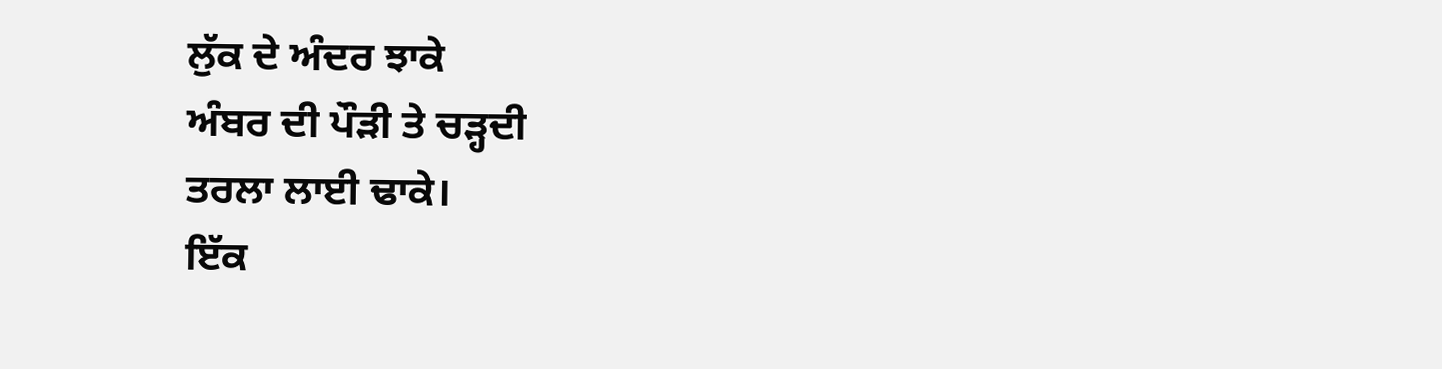ਲੁੱਕ ਦੇ ਅੰਦਰ ਝਾਕੇ
ਅੰਬਰ ਦੀ ਪੌੜੀ ਤੇ ਚੜ੍ਹਦੀ
ਤਰਲਾ ਲਾਈ ਢਾਕੇ।
ਇੱਕ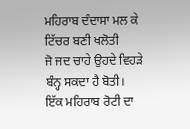ਮਹਿਰਾਬ ਦੰਦਾਸਾ ਮਲ ਕੇ
ਟਿੱਚਰ ਬਣੀ ਖਲੋਤੀ
ਜੋ ਜਦ ਚਾਹੇ ਉਹਦੇ ਵਿਹੜੇ
ਬੰਨ੍ਹ ਸਕਦਾ ਹੈ ਬੋਤੀ।
ਇੱਕ ਮਹਿਰਾਬ ਰੋਟੀ ਦਾ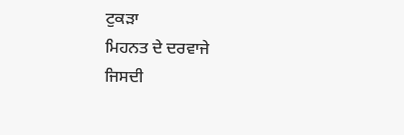ਟੁਕੜਾ
ਮਿਹਨਤ ਦੇ ਦਰਵਾਜੇ
ਜਿਸਦੀ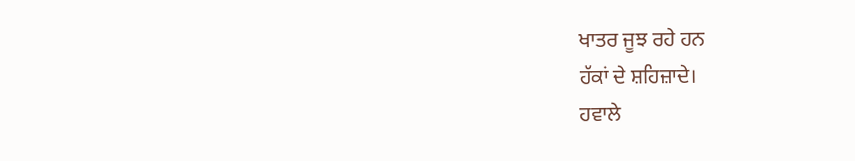ਖਾਤਰ ਜੂਝ ਰਹੇ ਹਨ
ਹੱਕਾਂ ਦੇ ਸ਼ਹਿਜ਼ਾਦੇ।
ਹਵਾਲੇ